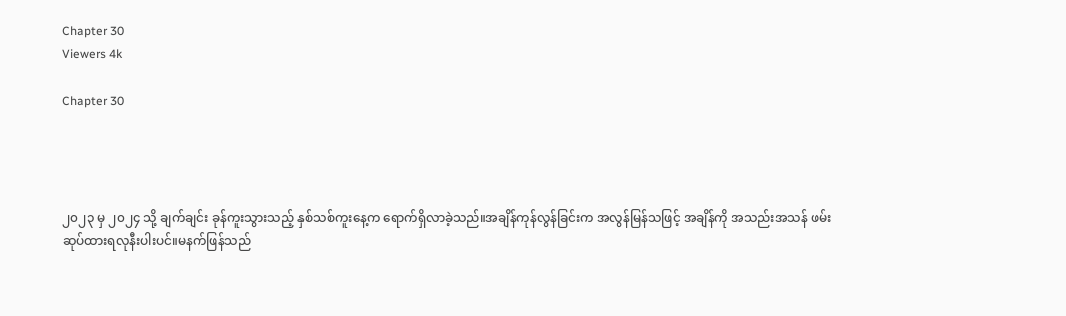Chapter 30
Viewers 4k

Chapter 30




၂၀၂၃ မှ ၂၀၂၄ သို့ ချက်ချင်း ခုန်ကူးသွားသည့် နှစ်သစ်ကူးနေ့က ရောက်ရှိလာခဲ့သည်။အချိန်ကုန်လွန်ခြင်းက အလွန်မြန်သဖြင့် အချိန်ကို အသည်းအသန် ဖမ်းဆုပ်ထားရလုနီးပါးပင်။မနက်ဖြန်သည်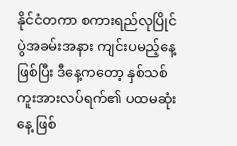နိုင်ငံတကာ စကားရည်လုပြိုင်ပွဲအခမ်းအနား ကျင်းပမည့်နေ့ ဖြစ်ပြီး ဒီနေ့ကတော့ နှစ်သစ်ကူးအားလပ်ရက်၏ ပထမဆုံးနေ့ ဖြစ်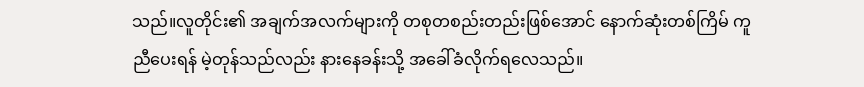သည်။လူတိုင်း၏ အချက်အလက်များကို တစုတစည်းတည်းဖြစ်အောင် နောက်ဆုံးတစ်ကြိမ် ကူညီပေးရန် မဲ့တုန်သည်လည်း နားနေခန်းသို့ အခေါ်ခံလိုက်ရလေသည်။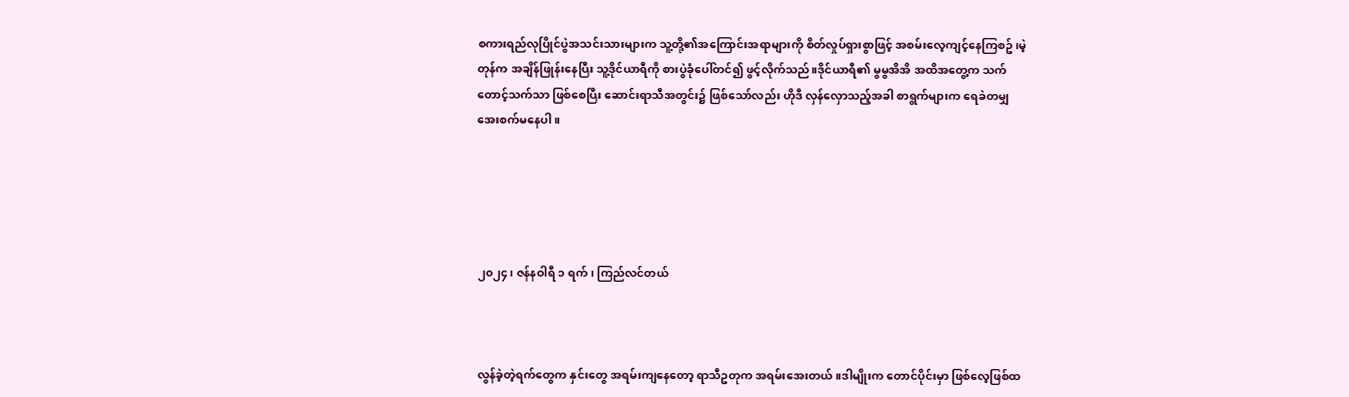စကားရည်လုပြိုင်ပွဲအသင်းသားများက သူ့တို့၏အကြောင်းအရာများကို စိတ်လှုပ်ရှားစွာဖြင့် အစမ်းလေ့ကျင့်နေကြစဥ်၊မဲ့တုန်က အချိန်ဖြုန်းနေပြီး သူ့ဒိုင်ယာရီကို စားပွဲခုံပေါ်တင်၍ ဖွင့်လိုက်သည်။ဒိုင်ယာရီ၏ မွမွအိအိ အထိအတွေ့က သက်တောင့်သက်သာ ဖြစ်စေပြီး ဆောင်းရာသီအတွင်း၌ ဖြစ်သော်လည်း ဟိုဒီ လှန်လှောသည့်အခါ စာရွက်များက ရေခဲတမျှ အေးစက်မနေပါ။





၂၀၂၄၊ ဇန်နဝါရီ ၁ ရက်၊ ကြည်လင်တယ်



လွန်ခဲ့တဲ့ရက်တွေက နှင်းတွေ အရမ်းကျနေတော့ ရာသီဥတုက အရမ်းအေးတယ်။ဒါမျိုးက တောင်ပိုင်းမှာ ဖြစ်လေ့ဖြစ်ထ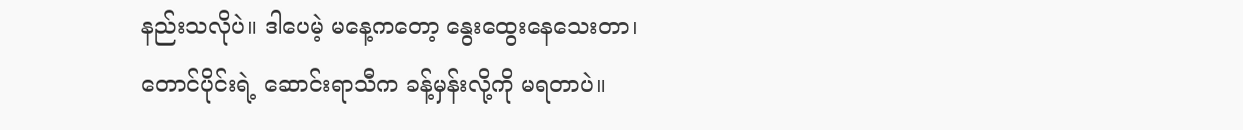နည်းသလိုပဲ။ ဒါပေမဲ့ မနေ့ကတော့ နွေးထွေးနေသေးတာ၊ တောင်ပိုင်းရဲ့ ဆောင်းရာသီက ခန့်မှန်းလို့ကို မရတာပဲ။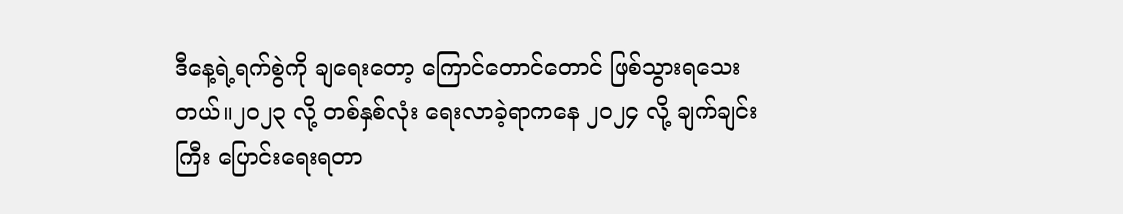ဒီနေ့ရဲ့ရက်စွဲကို ချရေးတော့ ကြောင်တောင်တောင် ဖြစ်သွားရသေးတယ်။၂၀၂၃ လို့ တစ်နှစ်လုံး ရေးလာခဲ့ရာကနေ ၂၀၂၄ လို့ ချက်ချင်းကြီး ပြောင်းရေးရတာ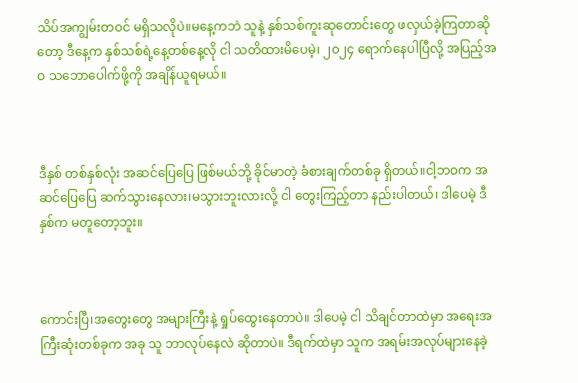သိပ်အကျွမ်းတဝင် မရှိသလိုပဲ။မနေ့ကဘဲ သူနဲ့ နှစ်သစ်ကူးဆုတောင်းတွေ ဖလှယ်ခဲ့ကြတာဆိုတော့ ဒီနေ့က နှစ်သစ်ရဲ့နေ့တစ်နေ့လို ငါ သတိထားမိပေမဲ့၊ ၂၀၂၄ ရောက်နေပါပြီလို့ အပြည့်အဝ သဘောပေါက်ဖို့ကို အချိန်ယူရမယ်။



ဒီနှစ် တစ်နှစ်လုံး အဆင်ပြေပြေ ဖြစ်မယ်ဘို့ ခိုင်မာတဲ့ ခံစားချက်တစ်ခု ရှိတယ်။ငါ့ဘဝက အဆင်ပြေပြေ ဆက်သွားနေလား၊မသွားဘူးလားလို့ ငါ တွေးကြည့်တာ နည်းပါတယ်၊ ဒါပေမဲ့ ဒီနှစ်က မတူတော့ဘူး။



ကောင်းပြီ၊အတွေးတွေ အများကြီးနဲ့ ရှုပ်ထွေးနေတာပဲ။ ဒါပေမဲ့ ငါ သိချင်တာထဲမှာ အရေးအကြီးဆုံးတစ်ခုက အခု သူ ဘာလုပ်နေလဲ ဆိုတာပဲ။ ဒီရက်ထဲမှာ သူက အရမ်းအလုပ်များနေခဲ့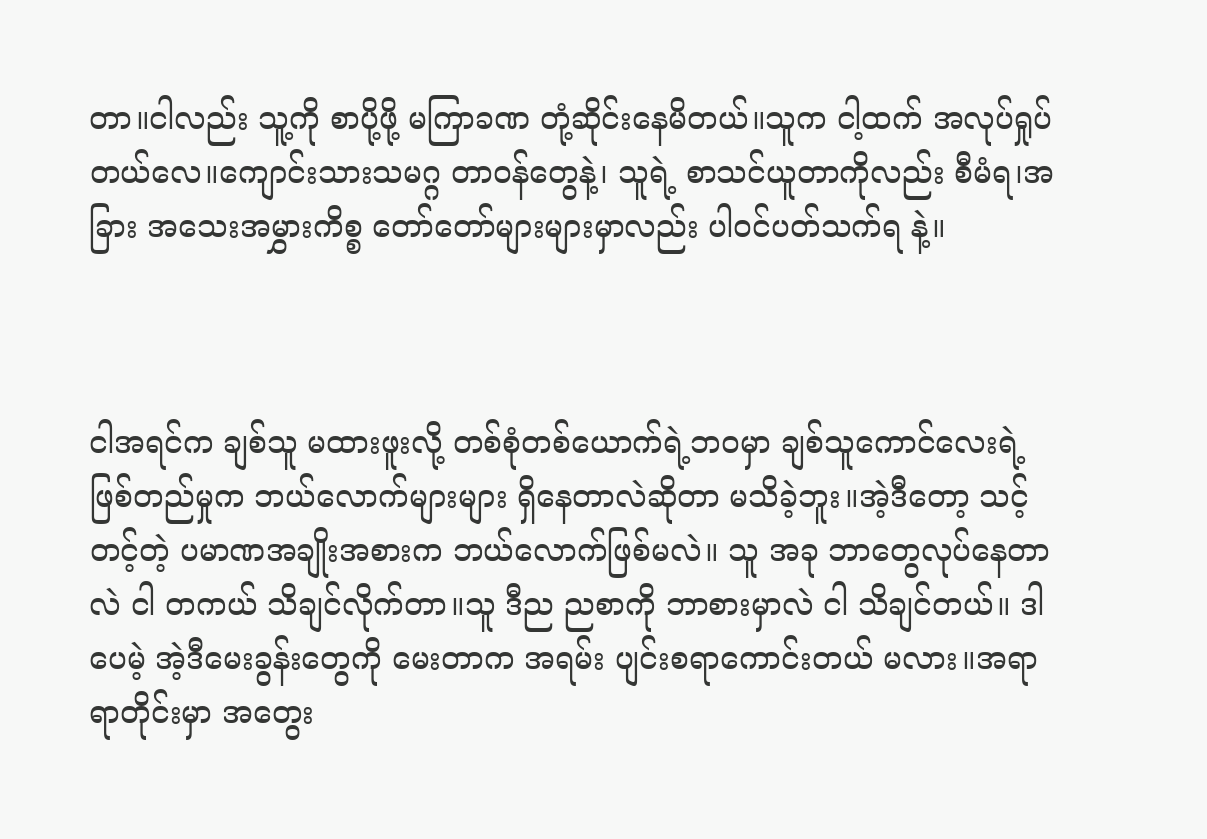တာ။ငါလည်း သူ့ကို စာပို့ဖို့ မကြာခဏ တုံ့ဆိုင်းနေမိတယ်။သူက ငါ့ထက် အလုပ်ရှုပ်တယ်လေ။ကျောင်းသားသမဂ္ဂ တာဝန်တွေနဲ့၊ သူရဲ့ စာသင်ယူတာကိုလည်း စီမံရ၊အခြား အသေးအမွှားကိစ္စ တော်တော်များများမှာလည်း ပါဝင်ပတ်သက်ရ နဲ့။



ငါအရင်က ချစ်သူ မထားဖူးလို့ တစ်စုံတစ်ယောက်ရဲ့ဘဝမှာ ချစ်သူကောင်လေးရဲ့ ဖြစ်တည်မှုက ဘယ်လောက်များများ ရှိနေတာလဲဆိုတာ မသိခဲ့ဘူး။အဲ့ဒီတော့ သင့်တင့်တဲ့ ပမာဏအချိုးအစားက ဘယ်လောက်ဖြစ်မလဲ။ သူ အခု ဘာတွေလုပ်နေတာလဲ ငါ တကယ် သိချင်လိုက်တာ။သူ ဒီည ညစာကို ဘာစားမှာလဲ ငါ သိချင်တယ်။ ဒါပေမဲ့ အဲ့ဒီမေးခွန်းတွေကို မေးတာက အရမ်း ပျင်းစရာကောင်းတယ် မလား။အရာရာတိုင်းမှာ အတွေး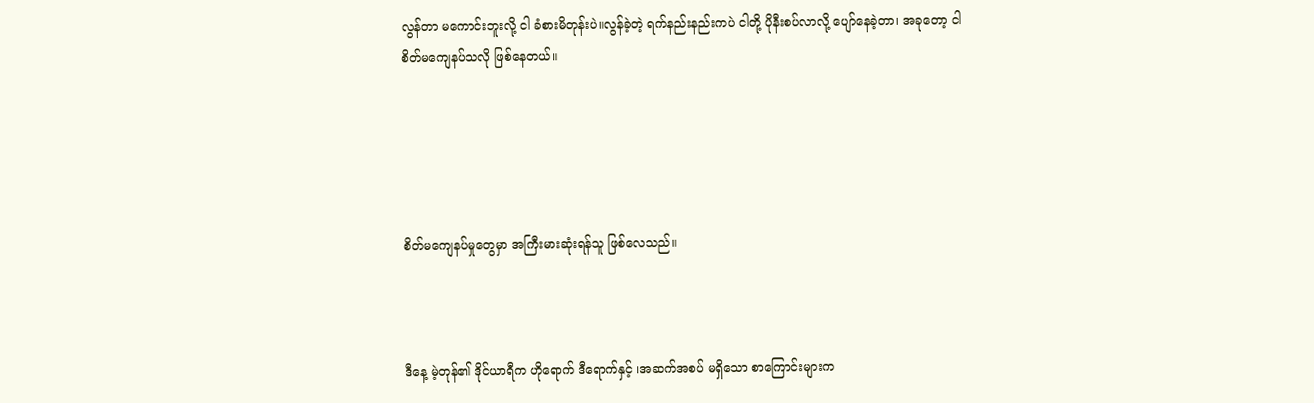လွန်တာ မကောင်းဘူးလို့ ငါ ခံစားမိတုန်းပဲ။လွန်ခဲ့တဲ့ ရက်နည်းနည်းကပဲ ငါတို့ ပိုနီးစပ်လာလို့ ပျော်နေခဲ့တာ၊ အခုတော့ ငါ စိတ်မကျေနပ်သလို ဖြစ်နေတယ်။





စိတ်မကျေနပ်မှုတွေမှာ အကြီးမားဆုံးရန်သူ ဖြစ်လေသည်။



ဒီနေ့ မဲ့တုန်၏ ဒိုင်ယာရီက ဟိုရောက် ဒီရောက်နှင့် ၊အဆက်အစပ် မရှိသော စာကြောင်းများက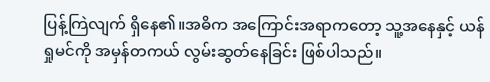ပြန့်ကြဲလျက် ရှိနေ၏။အဓိက အကြောင်းအရာကတော့ သူ့အနေနှင့် ယန်ရှုမင်ကို အမှန်တကယ် လွမ်းဆွတ်နေခြင်း ဖြစ်ပါသည်။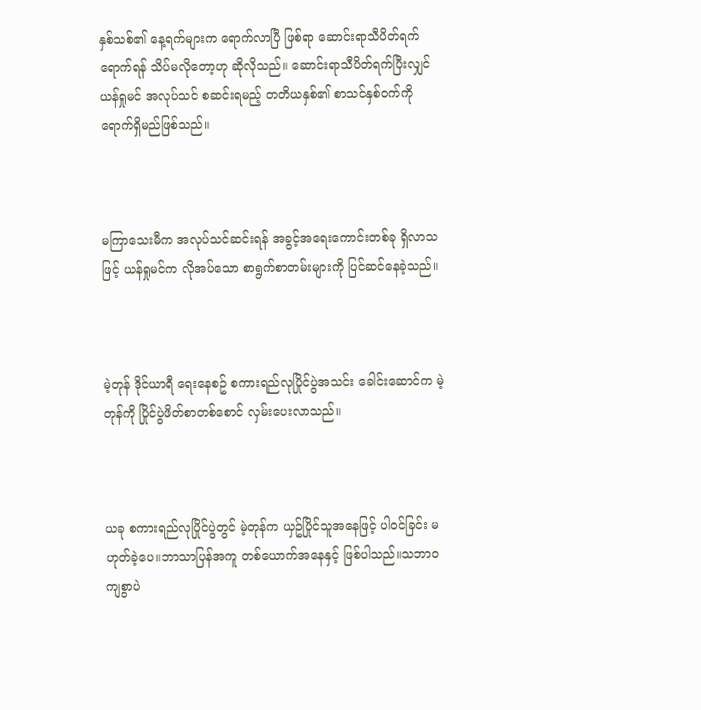နှစ်သစ်၏ နေ့ရက်များက ရောက်လာပြီ ဖြစ်ရာ ဆောင်းရာသီပိတ်ရက်ရောက်ရန် သိပ်မလိုတော့ဟု ဆိုလိုသည်။ ဆောင်းရာသီပိတ်ရက်ပြီးလျှင် ယန်ရှုမင် အလုပ်သင် စဆင်းရမည့် တတိယနှစ်၏ စာသင်နှစ်ဝက်ကို ရောက်ရှိမည်ဖြစ်သည်။



မကြာသေးမီက အလုပ်သင်ဆင်းရန် အခွင့်အရေးကောင်းတစ်ခု ရှိလာသဖြင့် ယန်ရှုမင်က လိုအပ်သော စာရွက်စာတမ်းများကို ပြင်ဆင်နေခဲ့သည်။



မဲ့တုန် ဒိုင်ယာရီ ရေးနေစဥ် စကားရည်လုပြိုင်ပွဲအသင်း ခေါင်းဆောင်က မဲ့တုန်ကို ပြိုင်ပွဲဖိတ်စာတစ်စောင် လှမ်းပေးလာသည်။



ယခု စကားရည်လုပြိုင်ပွဲတွင် မဲ့တုန်က ယှဥ်ပြိုင်သူအနေဖြင့် ပါဝင်ခြင်း မဟုတ်ခဲ့ပေ။ဘာသာပြန်အကူ တစ်ယောက်အနေနှင့် ဖြစ်ပါသည်။သဘာဝကျစွာပဲ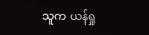သူက ယန်ရှု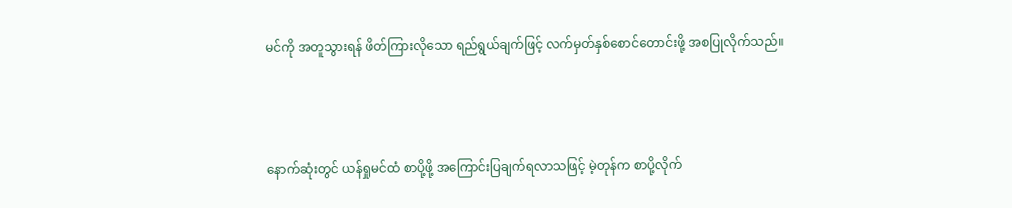မင်ကို အတူသွားရန် ဖိတ်ကြားလိုသော ရည်ရွယ်ချက်ဖြင့် လက်မှတ်နှစ်စောင်တောင်းဖို့ အစပြုလိုက်သည်။



နောက်ဆုံးတွင် ယန်ရှုမင်ထံ စာပို့ဖို့ အကြောင်းပြချက်ရလာသဖြင့် မဲ့တုန်က စာပို့လိုက်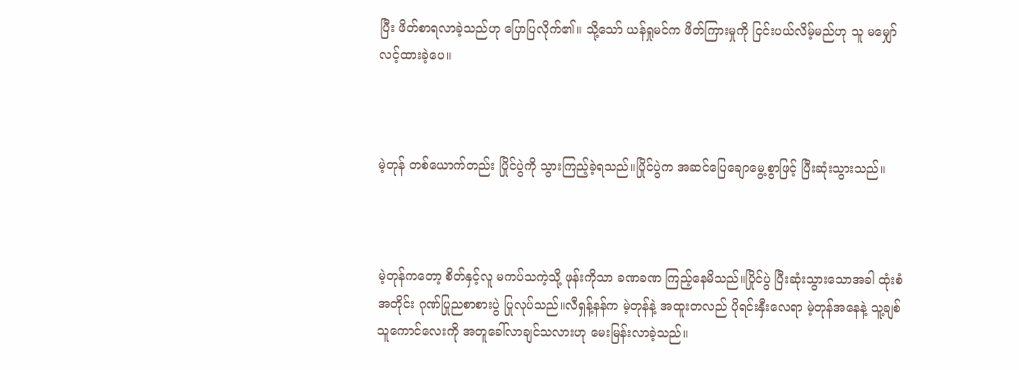ပြီး ဖိတ်စာရလာခဲ့သည်ဟု ပြောပြလိုက်၏။ သို့သော် ယန်ရှုမင်က ဖိတ်ကြားမှုကို ငြင်းပယ်လိမ့်မည်ဟု သူ မမျှော်လင့်ထားခဲ့ပေ။



မဲ့တုန် တစ်ယောက်တည်း ပြိုင်ပွဲကို သွားကြည့်ခဲ့ရသည်။ပြိုင်ပွဲက အဆင်ပြေချောမွေ့စွာဖြင့် ပြီးဆုံးသွားသည်။



မဲ့တုန်ကတော့ စိတ်နှင့်လူ မကပ်သကဲ့သို့ ဖုန်းကိုသာ ခဏခဏ ကြည့်နေမိသည်။ပြိုင်ပွဲ ပြီးဆုံးသွားသောအခါ ထုံးစံအတိုင်း ဂုဏ်ပြုညစာစားပွဲ ပြုလုပ်သည်။လီရှန့်နန်က မဲ့တုန်နဲ့ အထူးတလည် ပိုရင်းနှီးလေရာ မဲ့တုန်အနေနဲ့ သူ့ချစ်သူကောင်လေးကို အတူခေါ်လာချင်သလားဟု မေးမြန်းလာခဲ့သည်။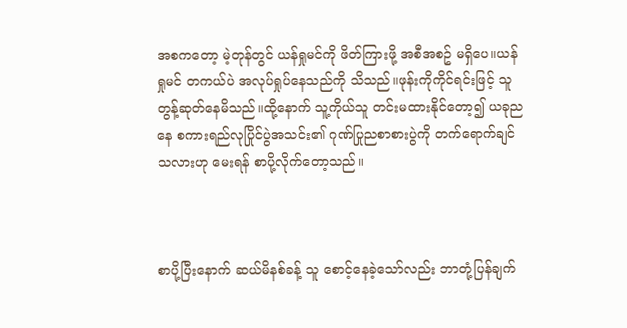အစကတော့ မဲ့တုန်တွင် ယန်ရှုမင်ကို ဖိတ်ကြားဖို့ အစီအစဥ် မရှိပေ။ယန်ရှုမင် တကယ်ပဲ အလုပ်ရှုပ်နေသည်ကို သိသည်။ဖုန်းကိုကိုင်ရင်းဖြင့် သူ တွန့်ဆုတ်နေမိသည်။ထို့နောက် သူ့ကိုယ်သူ တင်းမထားနိုင်တော့၍ ယခုညနေ စကားရည်လုပြိုင်ပွဲအသင်း၏ ဂုဏ်ပြုညစာစားပွဲကို တက်ရောက်ချင်သလားဟု မေးရန် စာပို့လိုက်တော့သည်။



စာပို့ပြီးနောက် ဆယ်မိနစ်ခန့် သူ စောင့်နေခဲ့သော်လည်း ဘာတုံ့ပြန်ချက်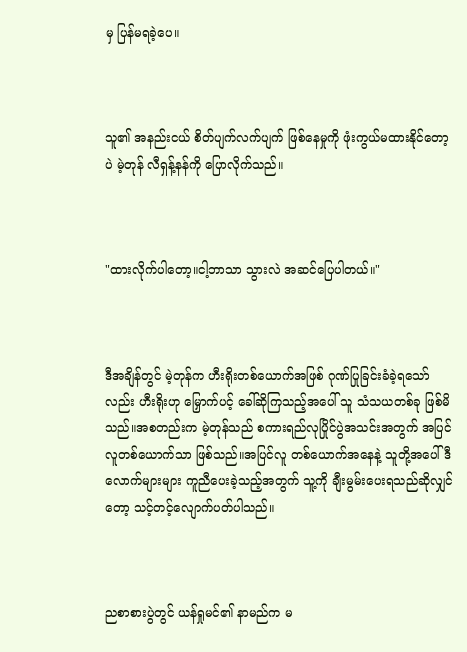မှ ပြန်မရခဲ့ပေ။



သူ၏ အနည်းငယ် စိတ်ပျက်လက်ပျက် ဖြစ်နေမှုကို ဖုံးကွယ်မထားနိုင်တော့ပဲ မဲ့တုန် လီရှန့်နန်ကို ပြောလိုက်သည်။



"ထားလိုက်ပါတော့။ငါ့ဘာသာ သွားလဲ အဆင်ပြေပါတယ်။"



ဒီအချိန်တွင် မဲ့တုန်က ဟီးရိုးတစ်ယောက်အဖြစ် ဂုဏ်ပြုခြင်းခံခဲ့ရသော်လည်း ဟီးရိုးဟု မြှောက်ပင့် ခေါ်ဆိုကြသည့်အပေါ် သူ သံသယတစ်ခု ဖြစ်မိသည်။အစတည်းက မဲ့တုန်သည် စကားရည်လုပြိုင်ပွဲအသင်းအတွက် အပြင်လူတစ်ယောက်သာ ဖြစ်သည်။အပြင်လူ တစ်ယောက်အနေနဲ့ သူတို့အပေါ် ဒီလောက်များများ ကူညီပေးခဲ့သည့်အတွက် သူ့ကို ချီးမွမ်းပေးရသည်ဆိုလျှင်တော့ သင့်တင့်လျောက်ပတ်ပါသည်။



ညစာစားပွဲတွင် ယန်ရှုမင်၏ နာမည်က မ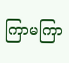ကြာမကြာ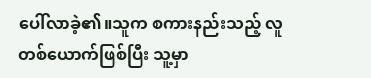ပေါ်လာခဲ့၏။သူက စကားနည်းသည့် လူတစ်ယောက်ဖြစ်ပြီး သူ့မှာ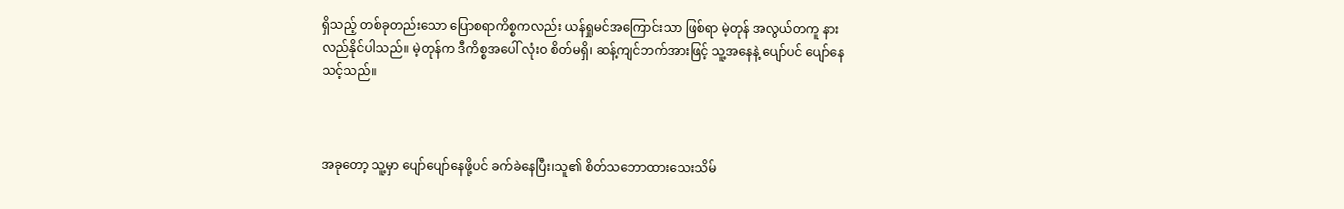ရှိသည့် တစ်ခုတည်းသော ပြောစရာကိစ္စကလည်း ယန်ရှုမင်အကြောင်းသာ ဖြစ်ရာ မဲ့တုန် အလွယ်တကူ နားလည်နိုင်ပါသည်။ မဲ့တုန်က ဒီကိစ္စအပေါ် လုံးဝ စိတ်မရှိ၊ ဆန့်ကျင်ဘက်အားဖြင့် သူ့အနေနဲ့ ပျော်ပင် ပျော်နေသင့်သည်။



အခုတော့ သူ့မှာ ပျော်ပျော်နေဖို့ပင် ခက်ခဲနေပြီး၊သူ၏ စိတ်သဘောထားသေးသိမ်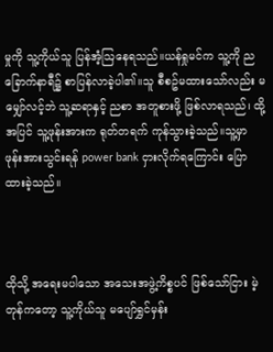မှုကို သူ့ကိုယ်သူ ပြန်အံ့ဩနေရသည်။ယန်ရှုမင်က သူ့ကို ညခြောက်နာရီ၌ စာပြန်လာခဲ့ပါ၏။သူ စီစဥ်မထားသော်လည်း မမျှော်လင့်ဘဲ သူ့ဆရာနှင့် ညစာ အတူစားဖို့ ဖြစ်လာရသည်၊ ထို့အပြင် သူ့ဖုန်းအားက ရုတ်တရက် ကုန်သွားခဲ့သည်။သူ့မှာ ဖုန်းအားသွင်းရန် power bank ငှားလိုက်ရကြောင်း ပြောထားခဲ့သည်။



ထိုသို့ အရေးမပါသော အသေးအဖွဲ့ကိစ္စပင် ဖြစ်သော်ငြား မဲ့တုန်ကတော့ သူ့ကိုယ်သူ မပျော်ရွှင်မှန်း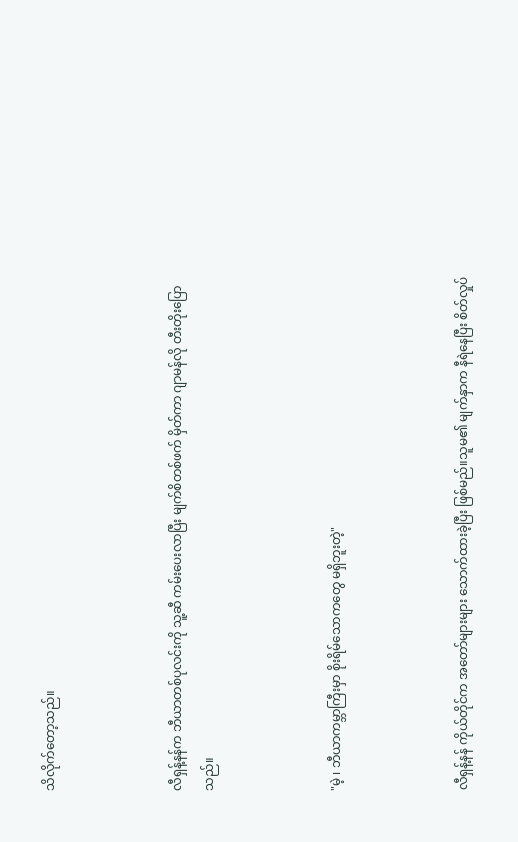သိလိုက်တော့သည်။



လီရှန့်နန်က ဘီယာတစ်ပုလင်းကို သူ့ဆီ ကမ်းပေးလာပြီး မျက်စိတစ်ဖက် မှိတ်ကာ ဂျာမန်လို တီးတိုးပြောသည်။



"မဲ့ ၊ ဘီယာကမ္ဘာကြီးမှာ စိုးရိမ်သောကတွေ မရှိဘူးတဲ့"



လီရှန့်နန် ကိုယ်တိုင်က အတော်များများ သောက်ထားခဲ့ပြီး ဖြစ်မည်။သူမ၏ မျက်နှာက နီရဲနေပြီး စိတ်လှုပ်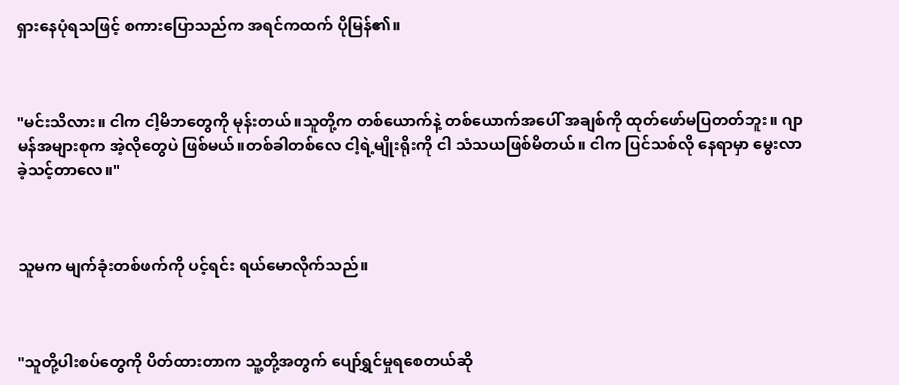ရှားနေပုံရသဖြင့် စကားပြောသည်က အရင်ကထက် ပိုမြန်၏။



"မင်းသိလား။ ငါက ငါ့မိဘတွေကို မုန်းတယ်။သူတို့က တစ်ယောက်နဲ့ တစ်ယောက်အပေါ် အချစ်ကို ထုတ်ဖော်မပြတတ်ဘူး။ ဂျာမန်အများစုက အဲ့လိုတွေပဲ ဖြစ်မယ်။တစ်ခါတစ်လေ ငါ့ရဲ့မျိုးရိုးကို ငါ သံသယဖြစ်မိတယ်။ ငါက ပြင်သစ်လို နေရာမှာ မွေးလာခဲ့သင့်တာလေ။"



သူမက မျက်ခုံးတစ်ဖက်ကို ပင့်ရင်း ရယ်မောလိုက်သည်။



"သူတို့ပါးစပ်တွေကို ပိတ်ထားတာက သူ့တို့အတွက် ပျော်ရွှင်မှုရစေတယ်ဆို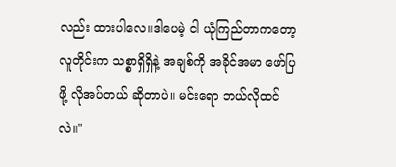လည်း ထားပါလေ။ဒါပေမဲ့ ငါ ယုံကြည်တာကတော့ လူတိုင်းက သစ္စာရှိရှိနဲ့ အချစ်ကို အခိုင်အမာ ဖော်ပြဖို့ လိုအပ်တယ် ဆိုတာပဲ။ မင်းရော ဘယ်လိုထင်လဲ။"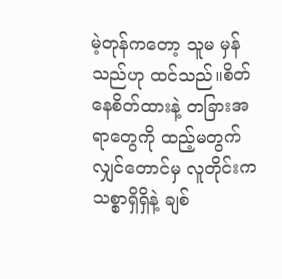မဲ့တုန်ကတော့ သူမ မှန်သည်ဟု ထင်သည်။စိတ်နေစိတ်ထားနဲ့ တခြားအရာတွေကို ထည့်မတွက်လျှင်တောင်မှ လူတိုင်းက သစ္စာရှိရှိနဲ့ ချစ်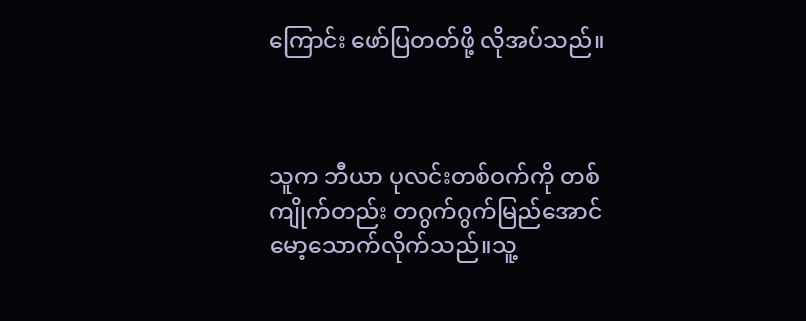ကြောင်း ဖော်ပြတတ်ဖို့ လိုအပ်သည်။



သူက ဘီယာ ပုလင်းတစ်ဝက်ကို တစ်ကျိုက်တည်း တဂွက်ဂွက်မြည်အောင် မော့သောက်လိုက်သည်။သူ့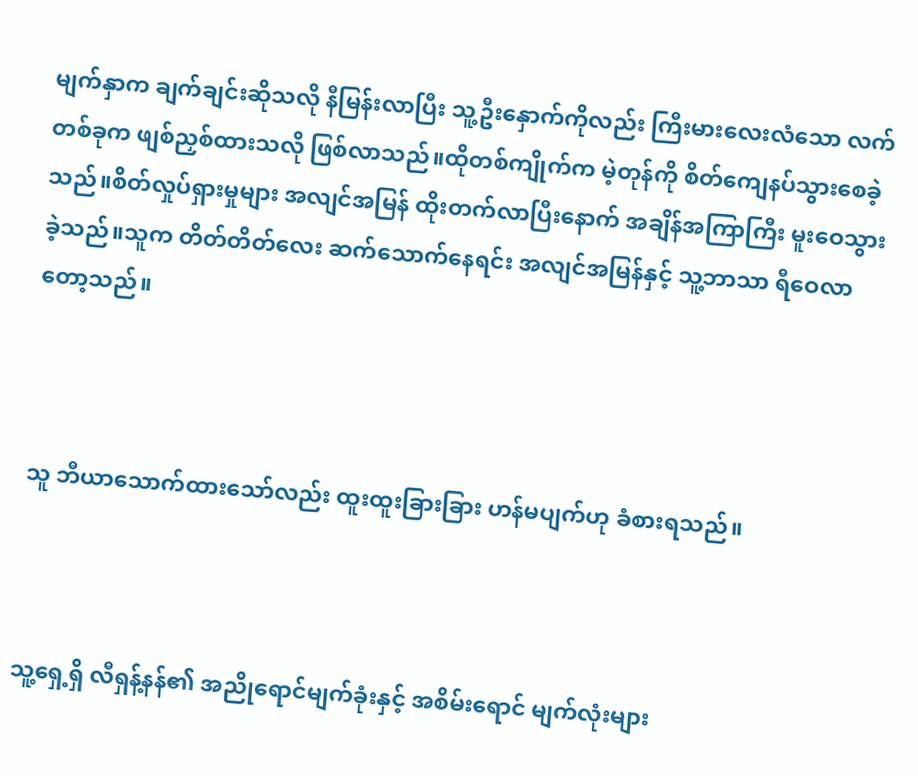မျက်နှာက ချက်ချင်းဆိုသလို နီမြန်းလာပြီး သူ့ဦးနှောက်ကိုလည်း ကြီးမားလေးလံသော လက်တစ်ခုက ဖျစ်ညှစ်ထားသလို ဖြစ်လာသည်။ထိုတစ်ကျိုက်က မဲ့တုန်ကို စိတ်ကျေနပ်သွားစေခဲ့သည်။စိတ်လှုပ်ရှားမှုများ အလျင်အမြန် ထိုးတက်လာပြီးနောက် အချိန်အကြာကြီး မူးဝေသွားခဲ့သည်။သူက တိတ်တိတ်လေး ဆက်သောက်နေရင်း အလျင်အမြန်နှင့် သူ့ဘာသာ ရီဝေလာတော့သည်။



သူ ဘီယာသောက်ထားသော်လည်း ထူးထူးခြားခြား ဟန်မပျက်ဟု ခံစားရသည်။



သူ့ရှေ့ရှိ လီရှန့်နန်၏ အညိုရောင်မျက်ခုံးနှင့် အစိမ်းရောင် မျက်လုံးများ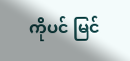ကိုပင် မြင်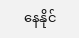နေနိုင်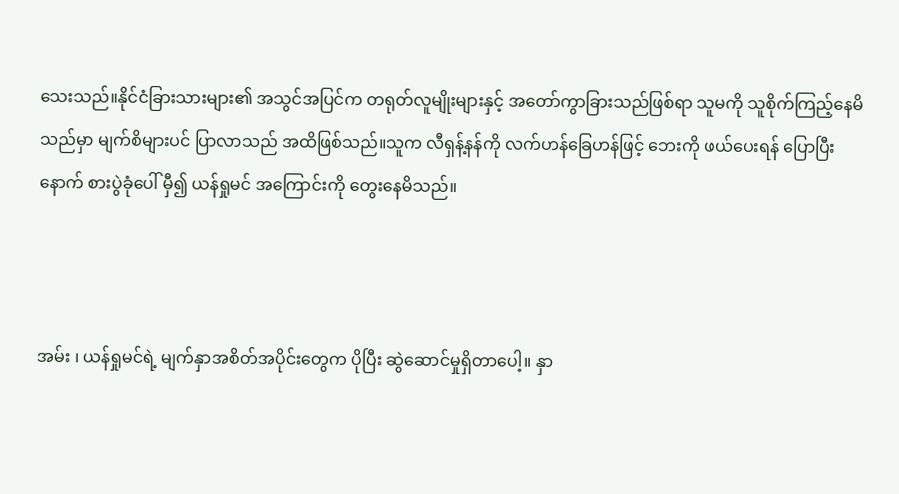သေးသည်။နိုင်ငံခြားသားများ၏ အသွင်အပြင်က တရုတ်လူမျိုးများနှင့် အတော်ကွာခြားသည်ဖြစ်ရာ သူမကို သူစိုက်ကြည့်နေမိသည်မှာ မျက်စိများပင် ပြာလာသည် အထိဖြစ်သည်။သူက လီရှန့်နန်ကို လက်ဟန်ခြေဟန်ဖြင့် ဘေးကို ဖယ်ပေးရန် ပြောပြီးနောက် စားပွဲခုံပေါ် မှီ၍ ယန်ရှုမင် အကြောင်းကို တွေးနေမိသည်။



အမ်း ၊ ယန်ရှုမင်ရဲ့ မျက်နှာအစိတ်အပိုင်းတွေက ပိုပြီး ဆွဲဆောင်မှုရှိတာပေါ့။ နှာ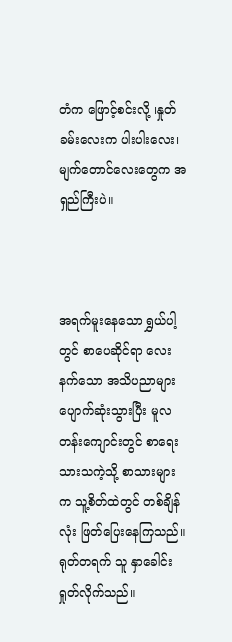တံက ဖြောင့်စင်းလို့ ၊နှုတ်ခမ်းလေးက ပါးပါးလေး၊မျက်တောင်လေးတွေက အရှည်ကြီးပဲ။



အရက်မူးနေသော ရွှယ်ပါ့တွင် စာပေဆိုင်ရာ လေးနက်သော အသိပညာများ ပျောက်ဆုံးသွားပြီး မူလတန်းကျောင်းတွင် စာရေးသားသကဲ့သို့ စာသားများက သူ့စိတ်ထဲတွင် တစ်ချိန်လုံး ဖြတ်ပြေးနေကြသည်။ ရုတ်တရက် သူ နှာခေါင်းရှုတ်လိုက်သည်။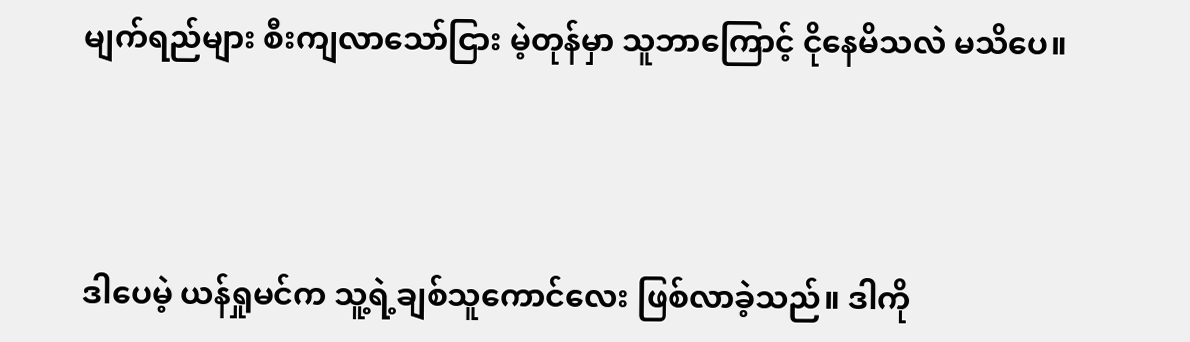မျက်ရည်များ စီးကျလာသော်ငြား မဲ့တုန်မှာ သူဘာကြောင့် ငိုနေမိသလဲ မသိပေ။



ဒါပေမဲ့ ယန်ရှုမင်က သူ့ရဲ့ချစ်သူကောင်လေး ဖြစ်လာခဲ့သည်။ ဒါကို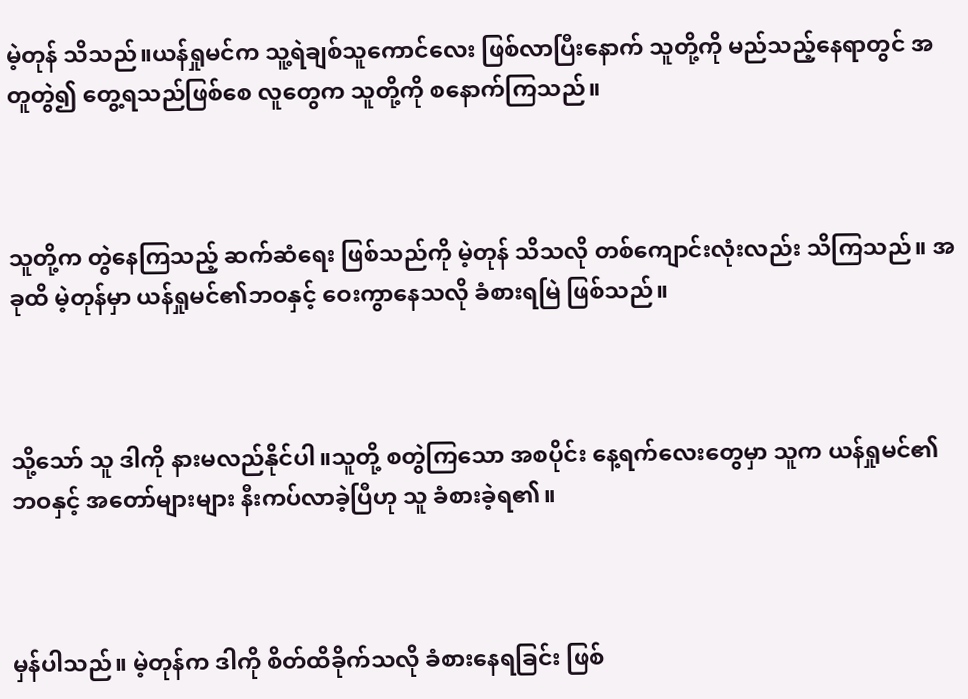မဲ့တုန် သိသည်။ယန်ရှုမင်က သူ့ရဲချစ်သူကောင်လေး ဖြစ်လာပြီးနောက် သူတို့ကို မည်သည့်နေရာတွင် အတူတွဲ၍ တွေ့ရသည်ဖြစ်စေ လူတွေက သူတို့ကို စနောက်ကြသည်။



သူတို့က တွဲနေကြသည့် ဆက်ဆံရေး ဖြစ်သည်ကို မဲ့တုန် သိသလို တစ်ကျောင်းလုံးလည်း သိကြသည်။ အခုထိ မဲ့တုန်မှာ ယန်ရှုမင်၏ဘဝနှင့် ဝေးကွာနေသလို ခံစားရမြဲ ဖြစ်သည်။



သို့သော် သူ ဒါကို နားမလည်နိုင်ပါ။သူတို့ စတွဲကြသော အစပိုင်း နေ့ရက်လေးတွေမှာ သူက ယန်ရှုမင်၏ ဘဝနှင့် အတော်များများ နီးကပ်လာခဲ့ပြီဟု သူ ခံစားခဲ့ရ၏။



မှန်ပါသည်။ မဲ့တုန်က ဒါကို စိတ်ထိခိုက်သလို ခံစားနေရခြင်း ဖြစ်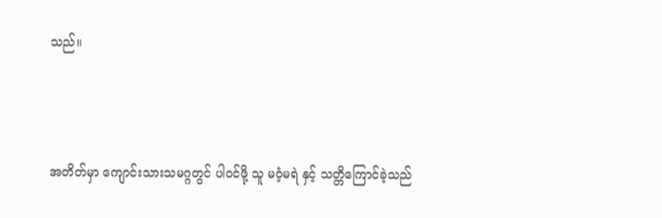သည်။



အတိတ်မှာ ကျောင်းသားသမဂ္ဂတွင် ပါဝင်ဖို့ သူ မဝံ့မရဲ နှင့် သတ္တိကြောင်ခဲ့သည်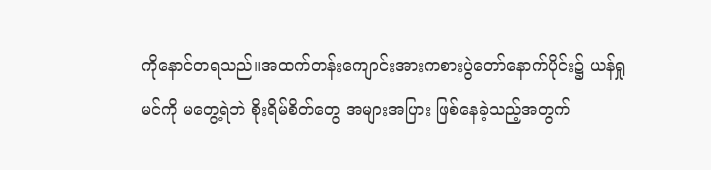ကိုနောင်တရသည်။အထက်တန်းကျောင်းအားကစားပွဲတော်နောက်ပိုင်း၌ ယန်ရှုမင်ကို မတွေ့ရဲဘဲ စိုးရိမ်စိတ်တွေ အများအပြား ဖြစ်နေခဲ့သည့်အတွက်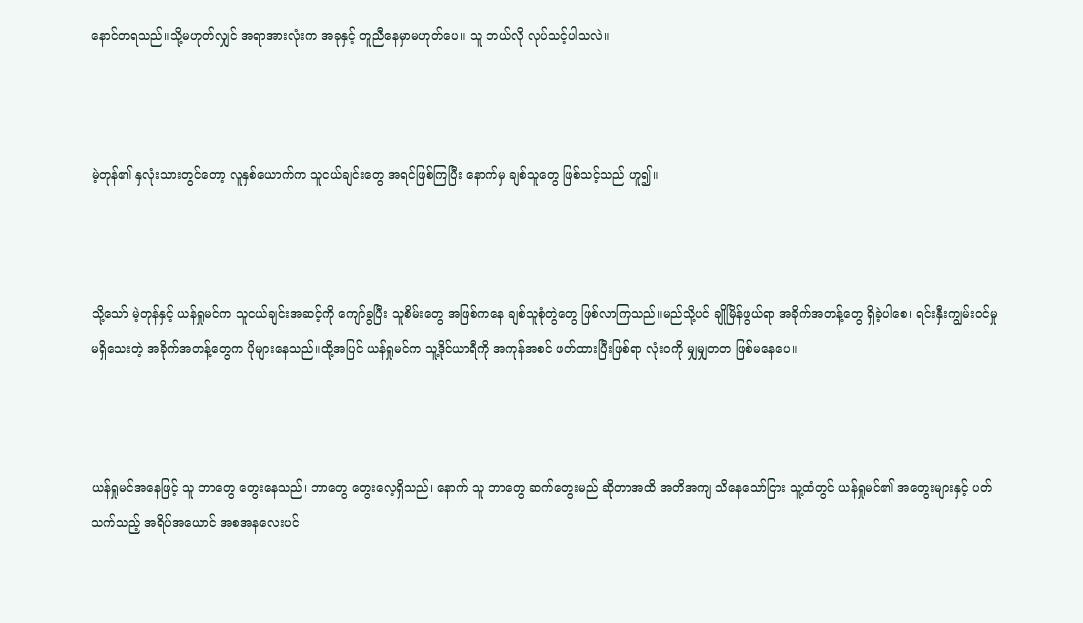နောင်တရသည်။သို့မဟုတ်လျှင် အရာအားလုံးက အခုနှင့် တူညီနေမှာမဟုတ်ပေ။ သူ ဘယ်လို လုပ်သင့်ပါသလဲ။



မဲ့တုန်၏ နှလုံးသားတွင်တော့ လူနှစ်ယောက်က သူငယ်ချင်းတွေ အရင်ဖြစ်ကြပြီး နောက်မှ ချစ်သူတွေ ဖြစ်သင့်သည် ဟူ၍။



သို့သော် မဲ့တုန်နှင့် ယန်ရှုမင်က သူငယ်ချင်းအဆင့်ကို ကျော်ခွပြီး သူစိမ်းတွေ အဖြစ်ကနေ ချစ်သူစုံတွဲတွေ ဖြစ်လာကြသည်။မည်သို့ပင် ချိုမြိန်ဖွယ်ရာ အခိုက်အတန့်တွေ ရှိခဲ့ပါစေ၊ ရင်းနှီးကျွမ်းဝင်မှု မရှိသေးတဲ့ အခိုက်အတန့်တွေက ပိုများနေသည်။ထို့အပြင် ယန်ရှုမင်က သူ့ဒိုင်ယာရီကို အကုန်အစင် ဖတ်ထားပြီးဖြစ်ရာ လုံးဝကို မျှမျှတတ ဖြစ်မနေပေ။



ယန်ရှုမင်အနေဖြင့် သူ ဘာတွေ တွေးနေသည်၊ ဘာတွေ တွေးလေ့ရှိသည်၊ နောက် သူ ဘာတွေ ဆက်တွေးမည် ဆိုတာအထိ အတိအကျ သိနေသော်ငြား သူ့ထံတွင် ယန်ရှုမင်၏ အတွေးများနှင့် ပတ်သက်သည့် အရိပ်အယောင် အစအနလေးပင်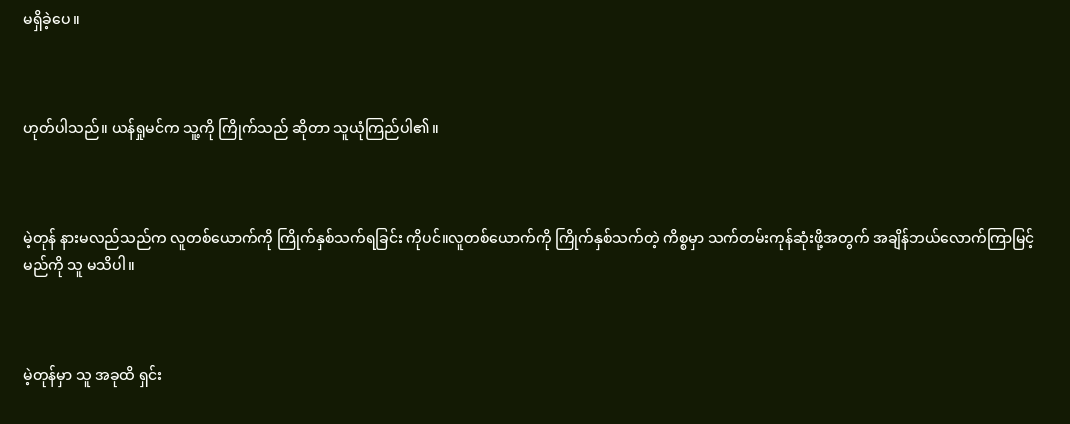မရှိခဲ့ပေ။



ဟုတ်ပါသည်။ ယန်ရှုမင်က သူ့ကို ကြိုက်သည် ဆိုတာ သူယုံကြည်ပါ၏။



မဲ့တုန် နားမလည်သည်က လူတစ်ယောက်ကို ကြိုက်နှစ်သက်ရခြင်း ကိုပင်။လူတစ်ယောက်ကို ကြိုက်နှစ်သက်တဲ့ ကိစ္စမှာ သက်တမ်းကုန်ဆုံးဖို့အတွက် အချိန်ဘယ်လောက်ကြာမြင့်မည်ကို သူ မသိပါ။



မဲ့တုန်မှာ သူ အခုထိ ရှင်း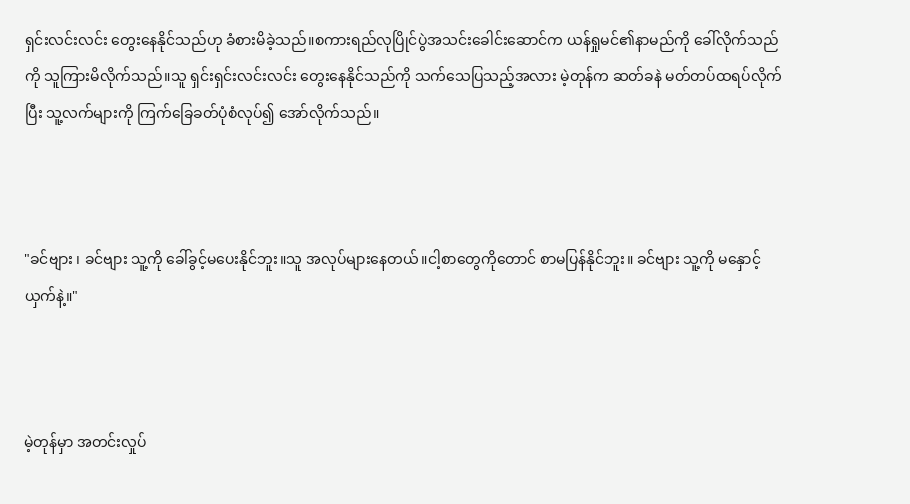ရှင်းလင်းလင်း တွေးနေနိုင်သည်ဟု ခံစားမိခဲ့သည်။စကားရည်လုပြိုင်ပွဲအသင်းခေါင်းဆောင်က ယန်ရှုမင်၏နာမည်ကို ခေါ်လိုက်သည်ကို သူကြားမိလိုက်သည်။သူ ရှင်းရှင်းလင်းလင်း တွေးနေနိုင်သည်ကို သက်သေပြသည့်အလား မဲ့တုန်က ဆတ်ခနဲ မတ်တပ်ထရပ်လိုက်ပြီး သူ့လက်များကို ကြက်ခြေခတ်ပုံစံလုပ်၍ အော်လိုက်သည်။



"ခင်ဗျား ၊ ခင်ဗျား သူ့ကို ခေါ်ခွင့်မပေးနိုင်ဘူး။သူ အလုပ်များနေတယ်။ငါ့စာတွေကိုတောင် စာမပြန်နိုင်ဘူး။ ခင်ဗျား သူ့ကို မနှောင့်ယှက်နဲ့။"



မဲ့တုန်မှာ အတင်းလှုပ်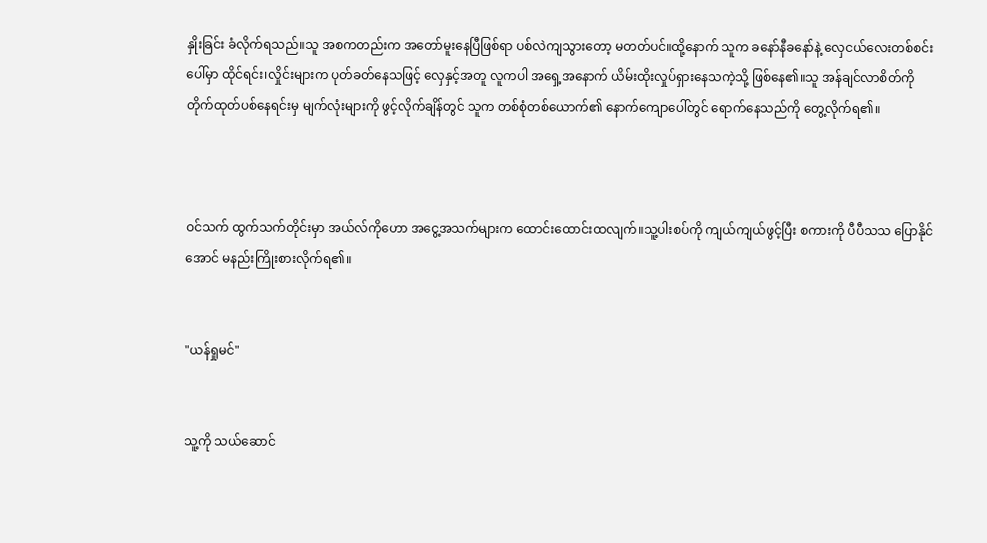နှိုးခြင်း ခံလိုက်ရသည်။သူ အစကတည်းက အတော်မူးနေပြီဖြစ်ရာ ပစ်လဲကျသွားတော့ မတတ်ပင်။ထို့နောက် သူက ခနော်နီခနော်နဲ့ လှေငယ်လေးတစ်စင်းပေါ်မှာ ထိုင်ရင်း၊လှိုင်းများက ပုတ်ခတ်နေသဖြင့် လှေနှင့်အတူ လူကပါ အရှေ့အနောက် ယိမ်းထိုးလှုပ်ရှားနေသကဲ့သို့ ဖြစ်နေ၏။သူ အန်ချင်လာစိတ်ကို တိုက်ထုတ်ပစ်နေရင်းမှ မျက်လုံးများကို ဖွင့်လိုက်ချိန်တွင် သူက တစ်စုံတစ်ယောက်၏ နောက်ကျောပေါ်တွင် ရောက်နေသည်ကို တွေ့လိုက်ရ၏။



ဝင်သက် ထွက်သက်တိုင်းမှာ အယ်လ်ကိုဟော အငွေ့အသက်များက ထောင်းထောင်းထလျက်။သူ့ပါးစပ်ကို ကျယ်ကျယ်ဖွင့်ပြီး စကားကို ပီပီသသ ပြောနိုင်အောင် မနည်းကြိုးစားလိုက်ရ၏။


"ယန်ရှုမင်"


သူ့ကို သယ်ဆောင်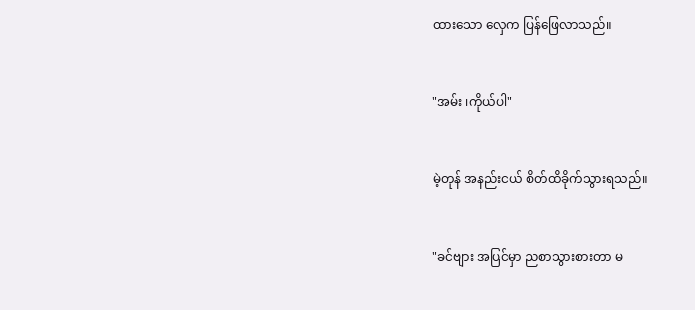ထားသော လှေက ပြန်ဖြေလာသည်။


"အမ်း ၊ကိုယ်ပါ"


မဲ့တုန် အနည်းငယ် စိတ်ထိခိုက်သွားရသည်။


"ခင်ဗျား အပြင်မှာ ညစာသွားစားတာ မ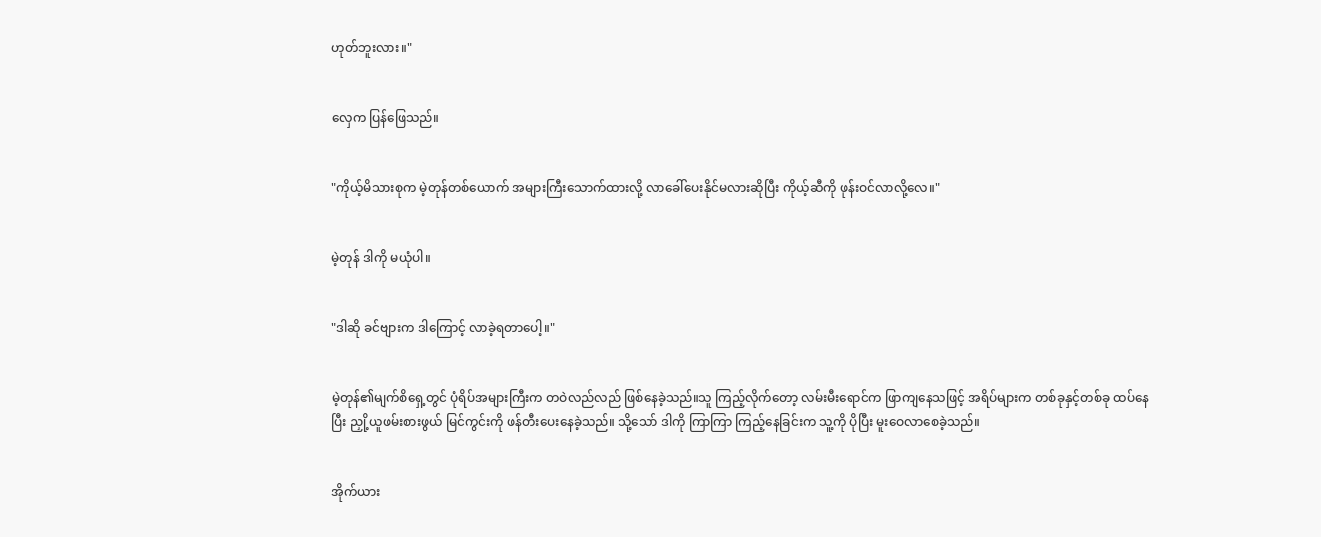ဟုတ်ဘူးလား။"


လှေက ပြန်ဖြေသည်။


"ကိုယ့်မိသားစုက မဲ့တုန်တစ်ယောက် အများကြီးသောက်ထားလို့ လာခေါ်ပေးနိုင်မလားဆိုပြီး ကိုယ့်ဆီကို ဖုန်းဝင်လာလို့လေ။"


မဲ့တုန် ဒါကို မယုံပါ။


"ဒါဆို ခင်ဗျားက ဒါကြောင့် လာခဲ့ရတာပေါ့။"


မဲ့တုန်၏မျက်စိရှေ့တွင် ပုံရိပ်အများကြီးက တဝဲလည်လည် ဖြစ်နေခဲ့သည်။သူ ကြည့်လိုက်တော့ လမ်းမီးရောင်က ဖြာကျနေသဖြင့် အရိပ်များက တစ်ခုနှင့်တစ်ခု ထပ်နေပြီး ညှို့ယူဖမ်းစားဖွယ် မြင်ကွင်းကို ဖန်တီးပေးနေခဲ့သည်။ သို့သော် ဒါကို ကြာကြာ ကြည့်နေခြင်းက သူ့ကို ပိုပြီး မူးဝေလာစေခဲ့သည်။


အိုက်ယား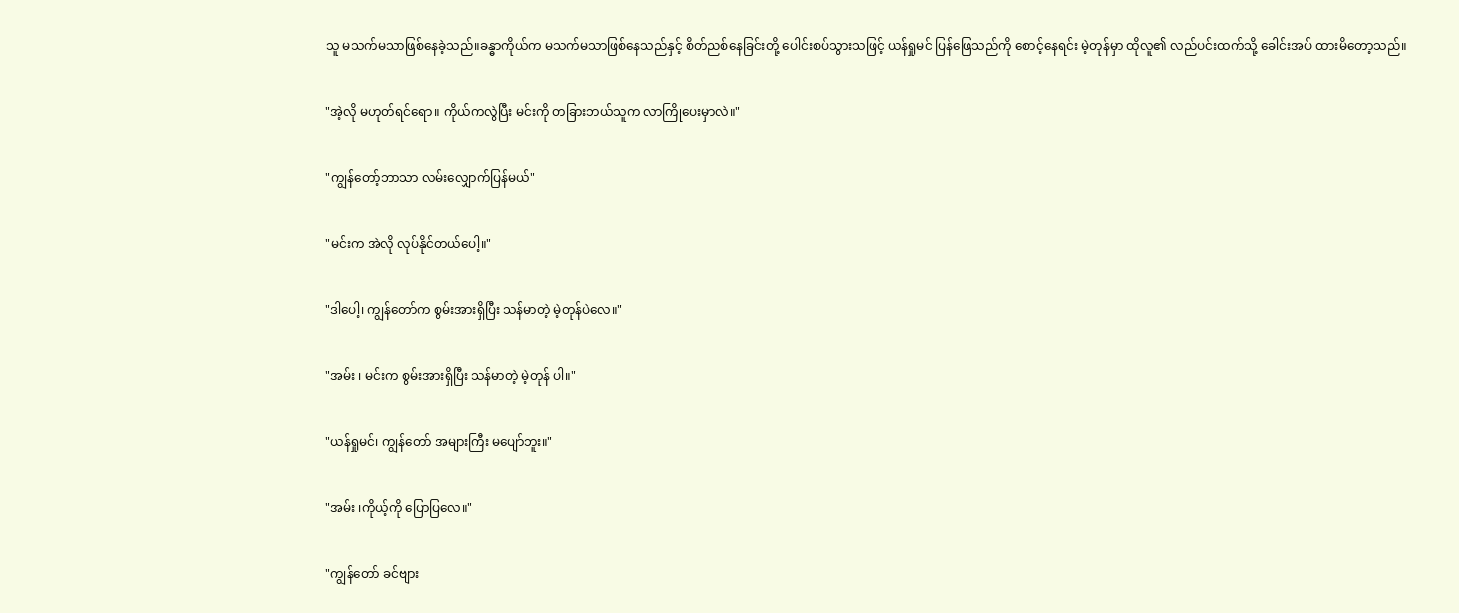သူ မသက်မသာဖြစ်နေခဲ့သည်။ခန္ဓာကိုယ်က မသက်မသာဖြစ်နေသည်နှင့် စိတ်ညစ်နေခြင်းတို့ ပေါင်းစပ်သွားသဖြင့် ယန်ရှုမင် ပြန်ဖြေသည်ကို စောင့်နေရင်း မဲ့တုန်မှာ ထိုလူ၏ လည်ပင်းထက်သို့ ခေါင်းအပ် ထားမိတော့သည်။


"အဲ့လို မဟုတ်ရင်ရော။ ကိုယ်ကလွဲပြီး မင်းကို တခြားဘယ်သူက လာကြိုပေးမှာလဲ။"


"ကျွန်တော့်ဘာသာ လမ်းလျှောက်ပြန်မယ်"


"မင်းက အဲလို လုပ်နိုင်တယ်ပေါ့။"


"ဒါပေါ့၊ ကျွန်တော်က စွမ်းအားရှိပြီး သန်မာတဲ့ မဲ့တုန်ပဲလေ။"


"အမ်း ၊ မင်းက စွမ်းအားရှိပြီး သန်မာတဲ့ မဲ့တုန် ပါ။"


"ယန်ရှုမင်၊ ကျွန်တော် အများကြီး မပျော်ဘူး။"


"အမ်း ၊ကိုယ့်ကို ပြောပြလေ။"


"ကျွန်တော် ခင်ဗျား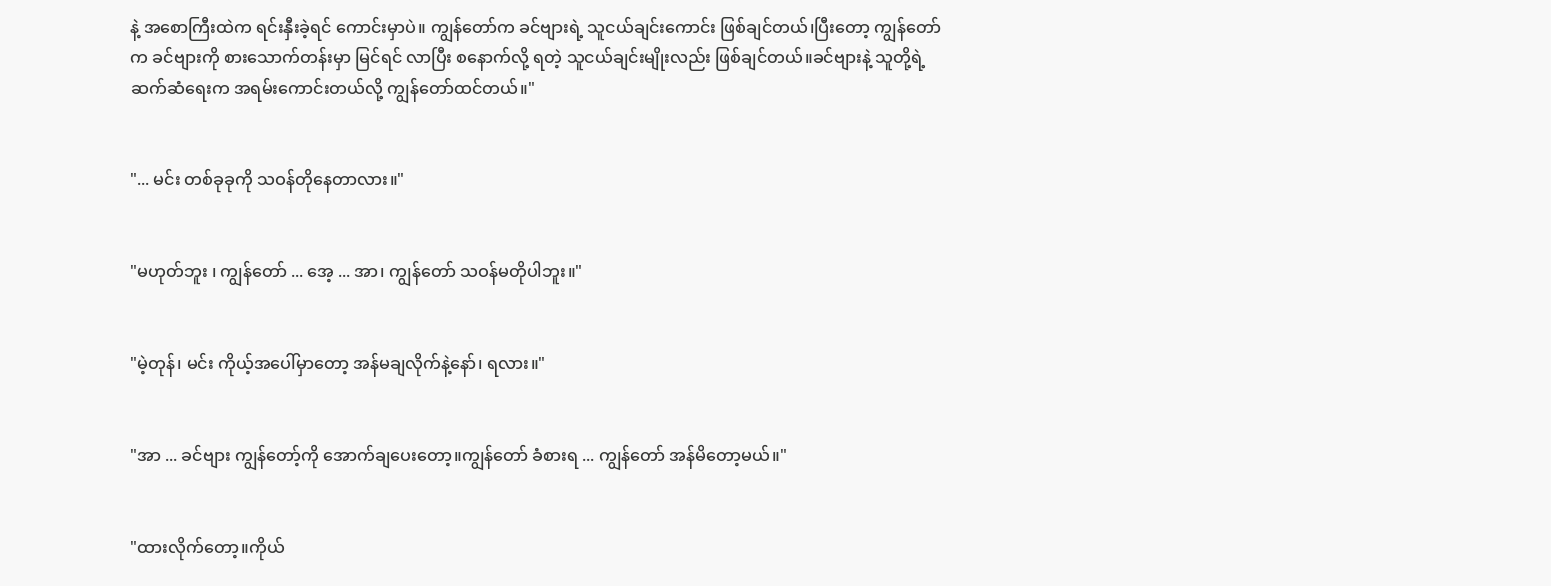နဲ့ အစောကြီးထဲက ရင်းနှီးခဲ့ရင် ကောင်းမှာပဲ။ ကျွန်တော်က ခင်ဗျားရဲ့ သူငယ်ချင်းကောင်း ဖြစ်ချင်တယ်၊ပြီးတော့ ကျွန်တော်က ခင်ဗျားကို စားသောက်တန်းမှာ မြင်ရင် လာပြီး စနောက်လို့ ရတဲ့ သူငယ်ချင်းမျိုးလည်း ဖြစ်ချင်တယ်။ခင်ဗျားနဲ့ သူတို့ရဲ့ ဆက်ဆံရေးက အရမ်းကောင်းတယ်လို့ ကျွန်တော်ထင်တယ်။"


"... မင်း တစ်ခုခုကို သဝန်တိုနေတာလား။"


"မဟုတ်ဘူး ၊ ကျွန်တော် ... အေ့ ... အာ၊ ကျွန်တော် သဝန်မတိုပါဘူး။"


"မဲ့တုန်၊ မင်း ကိုယ့်အပေါ်မှာတော့ အန်မချလိုက်နဲ့နော်၊ ရလား။"


"အာ ... ခင်ဗျား ကျွန်တော့်ကို အောက်ချပေးတော့။ကျွန်တော် ခံစားရ ... ကျွန်တော် အန်မိတော့မယ်။"


"ထားလိုက်တော့။ကိုယ်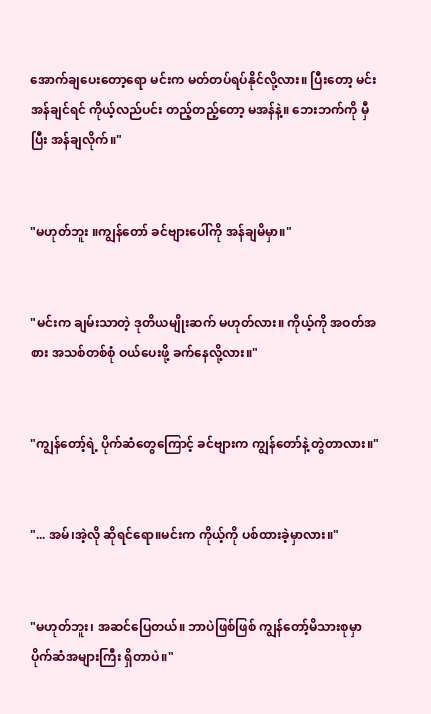အောက်ချပေးတော့ရော မင်းက မတ်တပ်ရပ်နိုင်လို့လား။ ပြီးတော့ မင်း အန်ချင်ရင် ကိုယ့်လည်ပင်း တည့်တည့်တော့ မအန်နဲ့။ ဘေးဘက်ကို မှီပြီး အန်ချလိုက်။"


"မဟုတ်ဘူး ။ကျွန်တော် ခင်ဗျားပေါ်ကို အန်ချမိမှာ။"


"မင်းက ချမ်းသာတဲ့ ဒုတိယမျိုးဆက် မဟုတ်လား။ ကိုယ့်ကို အဝတ်အစား အသစ်တစ်စုံ ဝယ်ပေးဖို့ ခက်နေလို့လား။"


"ကျွန်တော့်ရဲ့ ပိုက်ဆံတွေကြောင့် ခင်ဗျားက ကျွန်တော်နဲ့ တွဲတာလား။"


"... အမ်၊အဲ့လို ဆိုရင်ရော။မင်းက ကိုယ့်ကို ပစ်ထားခဲ့မှာလား။"


"မဟုတ်ဘူး၊ အဆင်ပြေတယ်။ ဘာပဲဖြစ်ဖြစ် ကျွန်တော့်မိသားစုမှာ ပိုက်ဆံအများကြီး ရှိတာပဲ။"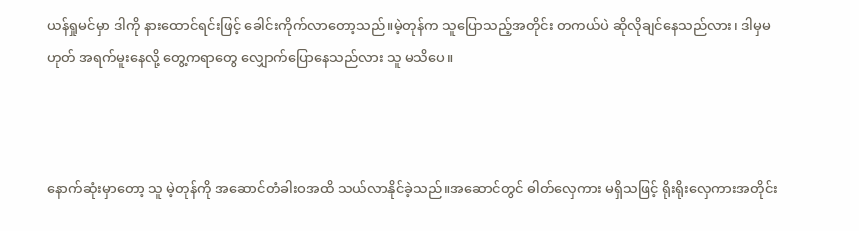ယန်ရှုမင်မှာ ဒါကို နားထောင်ရင်းဖြင့် ခေါင်းကိုက်လာတော့သည်။မဲ့တုန်က သူပြောသည့်အတိုင်း တကယ်ပဲ ဆိုလိုချင်နေသည်လား၊ ဒါမှမဟုတ် အရက်မူးနေလို့ တွေ့ကရာတွေ လျှောက်ပြောနေသည်လား သူ မသိပေ။



နောက်ဆုံးမှာတော့ သူ မဲ့တုန်ကို အဆောင်တံခါးဝအထိ သယ်လာနိုင်ခဲ့သည်။အဆောင်တွင် ဓါတ်လှေကား မရှိသဖြင့် ရိုးရိုးလှေကားအတိုင်း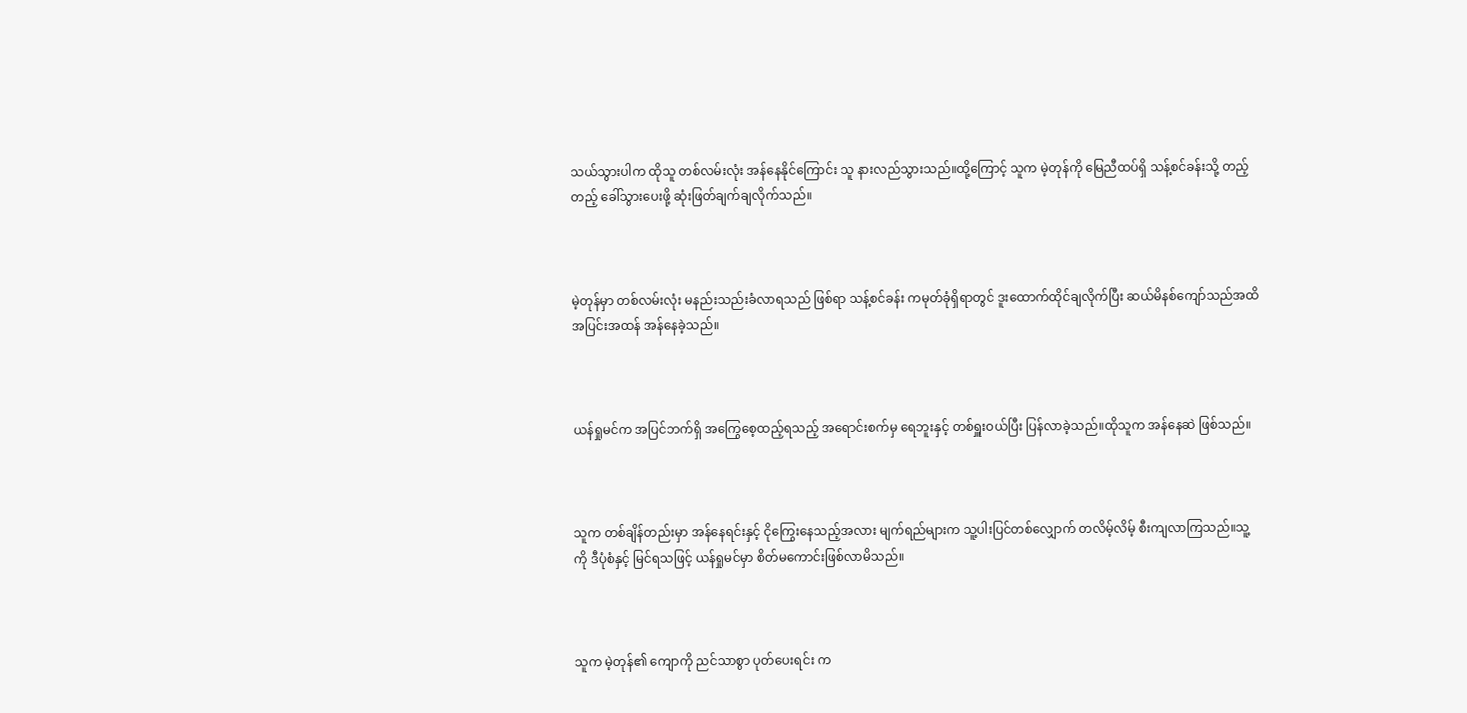သယ်သွားပါက ထိုသူ တစ်လမ်းလုံး အန်နေနိုင်ကြောင်း သူ နားလည်သွားသည်။ထို့ကြောင့် သူက မဲ့တုန်ကို မြေညီထပ်ရှိ သန့်စင်ခန်းသို့ တည့်တည့် ခေါ်သွားပေးဖို့ ဆုံးဖြတ်ချက်ချလိုက်သည်။



မဲ့တုန်မှာ တစ်လမ်းလုံး မနည်းသည်းခံလာရသည် ဖြစ်ရာ သန့်စင်ခန်း ကမုတ်ခုံရှိရာတွင် ဒူးထောက်ထိုင်ချလိုက်ပြီး ဆယ်မိနစ်ကျော်သည်အထိ အပြင်းအထန် အန်နေခဲ့သည်။



ယန်ရှုမင်က အပြင်ဘက်ရှိ အကြွေစေ့ထည့်ရသည့် အရောင်းစက်မှ ရေဘူးနှင့် တစ်ရှူးဝယ်ပြီး ပြန်လာခဲ့သည်။ထိုသူက အန်နေဆဲ ဖြစ်သည်။



သူက တစ်ချိန်တည်းမှာ အန်နေရင်းနှင့် ငိုကြွေးနေသည့်အလား မျက်ရည်များက သူ့ပါးပြင်တစ်လျှောက် တလိမ့်လိမ့် စီးကျလာကြသည်။သူ့ကို ဒီပုံစံနှင့် မြင်ရသဖြင့် ယန်ရှုမင်မှာ စိတ်မကောင်းဖြစ်လာမိသည်။



သူက မဲ့တုန်၏ ကျောကို ညင်သာစွာ ပုတ်ပေးရင်း က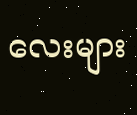လေးများ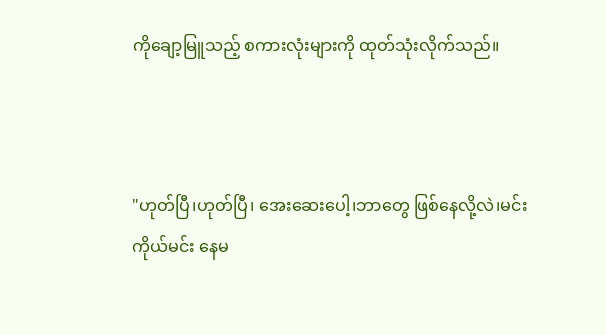ကိုချော့မြူသည့် စကားလုံးများကို ထုတ်သုံးလိုက်သည်။



"ဟုတ်ပြီ၊ဟုတ်ပြီ၊ အေးဆေးပေါ့၊ဘာတွေ ဖြစ်နေလို့လဲ၊မင်းကိုယ်မင်း နေမ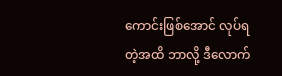ကောင်းဖြစ်အောင် လုပ်ရတဲ့အထိ ဘာလို့ ဒီလောက်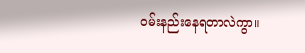ဝမ်းနည်းနေရတာလဲကွာ။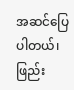အဆင်ပြေပါတယ်၊ ဖြည်း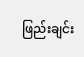ဖြည်းချင်း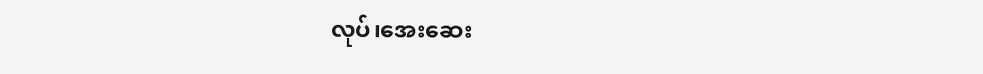လုပ်၊အေးဆေး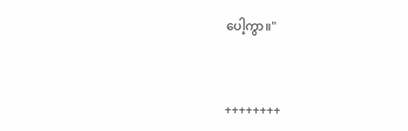ပေါ့ကွာ။"



++++++++